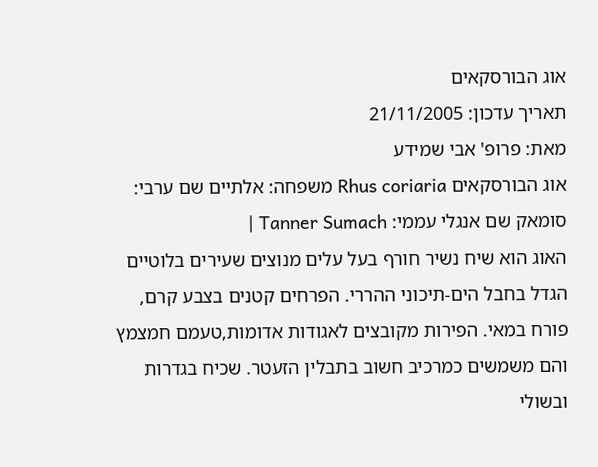אוג הבורסקאים
תאריך עדכון: 21/11/2005
מאת: פרופ' אבי שמידע
אוג הבורסקאים Rhus coriaria משפחה: אלתיים שם ערבי: סומאק שם אנגלי עממי: Tanner Sumach |
האוג הוא שיח נשיר חורף בעל עלים מנוצים שעירים בלוטיים הגדל בחבל הים-תיכוני ההררי. הפרחים קטנים בצבע קרם, פורח במאי. הפירות מקובצים לאגודות אדומות,טעמם חמצמץ והם משמשים כמרכיב חשוב בתבלין הזעטר. שכיח בגדרות ובשולי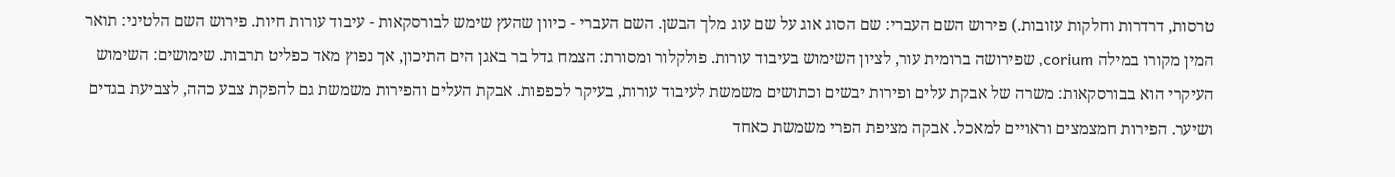טרסות, דרדרות וחלקות עזובות.) פירוש השם העברי: שם הסוג אוג על שם עוג מלך הבשן. השם העברי - כיוון שהעץ שימש לבורסקאות - עיבוד עורות חיות. פירוש השם הלטיני: תואר המין מקורו במילה corium, שפירושה ברומית עור, לציון השימוש בעיבוד עורות. פולקלור ומסורת: הצמח גדל בר באגן הים התיכון, אך נפוץ מאד כפליט תרבות. שימושים: השימוש העיקרי הוא בבורסקאות: משרה של אבקת עלים ופירות יבשים וכתושים משמשת לעיבוד עורות, בעיקר לכפפות. אבקת העלים והפירות משמשת גם להפקת צבע כהה, לצביעת בגדים ושיער. הפירות חמצמצים וראויים למאכל. אבקה מציפת הפרי משמשת כאחד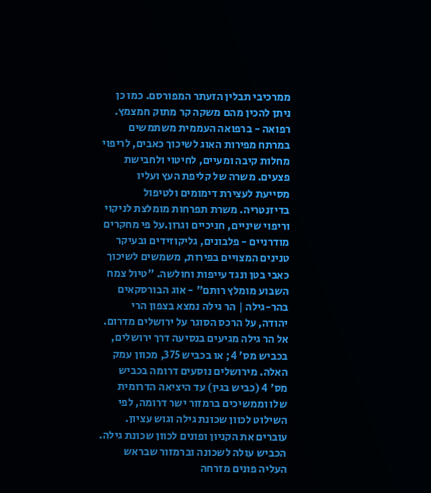ממרכיבי תבלין הזעתר המפורסם. כמו כן ניתן להכין מהם משקה קר מתוק חמצמץ. רפואה - ברפואה העממית משתמשים במרתח מפירות האוג לשיכוך כאבים, לריפוי מחלות קיבה ומעיים, לחיטוי ולחבישת פצעים. משרה של קליפת העץ ועליו מסייעת לעצירת דימומים ולטיפול בדיזנטריה. משרת תפרחות מומלצת לניקוי וריפוי שיניים, חניכיים וגרון.על פי מחקרים מודרניים - פלבונים, גליקוזידים ובעיקר טנינים המצויים בפירות, משמשים לשיכוך כאבי בטן ונגד עייפות וחולשה. "טיול צמח השבוע מומלץ רותם" - אוג הבורסקאים בהר-גילה | הר גילה נמצא בצפון הרי יהודה, על הרכס הסוגר על ירושלים מדרום. אל הר גילה מגיעים בנסיעה דרך ירושלים, בכביש מס' 4; או בכביש 375, מכוון עמק האלה. מירושלים נוסעים דרומה בכביש מס' 4 (כביש בגין) עד היציאה הדרומית שלו וממשיכים ברמזור ישר דרומה, לפי השילוט לכוון שכונת גילה וגוש עציון. עוברים את הקניון ופונים לכוון שכונת גילה. הכביש עולה לשכונה וברמזור שבראש העליה פונים מזרחה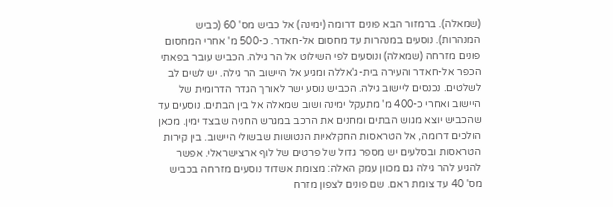(שמאלה). ברמזור הבא פונים דרומה (ימינה) אל כביש מס' 60 (כביש המנהרות). נוסעים במנהרות עד מחסום אל-חאדר. כ-500 מ' אחרי המחסום פונים מזרחה (שמאלה) ונוסעים לפי השילוט אל הר גילה. הכביש עובר בפאתי הכפר אל-חאדר והעירה בית-ג'אללה ומגיע אל היישוב הר גילה. יש לשים לב לשלטים. נכנסים ליישוב גילה. הכביש נוסע ישר לאורך הגדר הדרומית של היישוב ואחרי כ-400 מ' מתעקל ימינה ושוב שמאלה אל בין הבתים. נוסעים עד שהכביש יוצא מגוש הבתים ומחנים את הרכב במגרש החניה שבצד ימין. מכאן הולכים דרומה, אל הטראסות החקלאיות הנטושות שבשולי היישוב. בין קירות הטראסות ובסלעים יש מספר גדול של פרטים של לוף ארצישראלי. אפשר להגיע להר גילה גם מכוון עמק האלה: מצומת אשדוד נוסעים מזרחה בכביש מס' 40 עד צומת ראם. שם פונים לצפון מזרח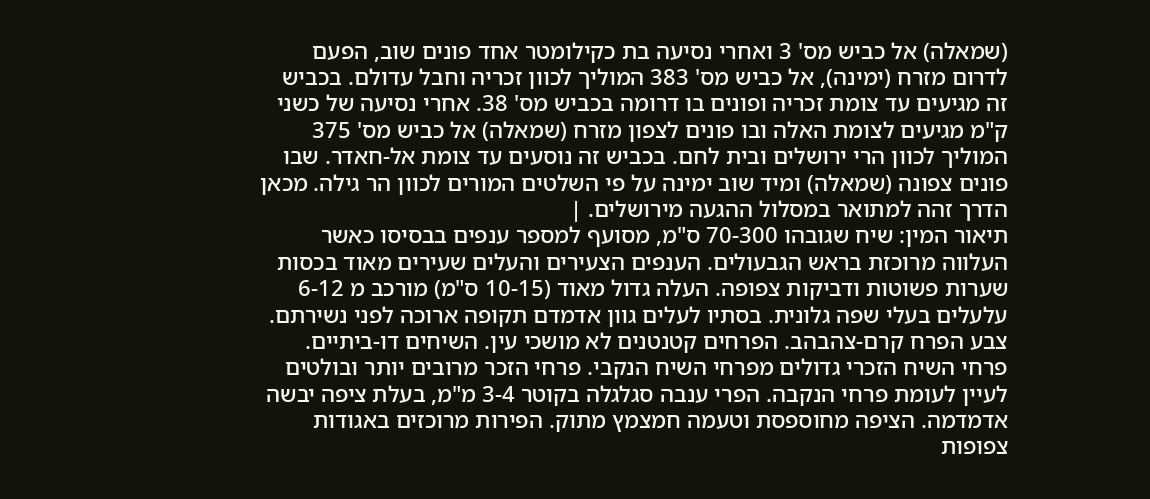(שמאלה) אל כביש מס' 3 ואחרי נסיעה בת כקילומטר אחד פונים שוב, הפעם לדרום מזרח (ימינה), אל כביש מס' 383 המוליך לכוון זכריה וחבל עדולם. בכביש זה מגיעים עד צומת זכריה ופונים בו דרומה בכביש מס' 38. אחרי נסיעה של כשני ק"מ מגיעים לצומת האלה ובו פונים לצפון מזרח (שמאלה) אל כביש מס' 375 המוליך לכוון הרי ירושלים ובית לחם. בכביש זה נוסעים עד צומת אל-חאדר. שבו פונים צפונה (שמאלה) ומיד שוב ימינה על פי השלטים המורים לכוון הר גילה. מכאן הדרך זהה למתואר במסלול ההגעה מירושלים. |
תיאור המין: שיח שגובהו 70-300 ס"מ, מסועף למספר ענפים בבסיסו כאשר העלווה מרוכזת בראש הגבעולים. הענפים הצעירים והעלים שעירים מאוד בכסות שערות פשוטות ודביקות צפופה. העלה גדול מאוד (10-15 ס"מ) מורכב מ 6-12 עלעלים בעלי שפה גלונית. בסתיו לעלים גוון אדמדם תקופה ארוכה לפני נשירתם. צבע הפרח קרם-צהבהב. הפרחים קטנטנים לא מושכי עין. השיחים דו-ביתיים. פרחי השיח הזכרי גדולים מפרחי השיח הנקבי. פרחי הזכר מרובים יותר ובולטים לעיין לעומת פרחי הנקבה. הפרי ענבה סגלגלה בקוטר 3-4 מ"מ, בעלת ציפה יבשה אדמדמה. הציפה מחוספסת וטעמה חמצמץ מתוק. הפירות מרוכזים באגודות צפופות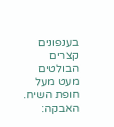בענפונים קצרים הבולטים מעט מעל חופת השיח. האבקה: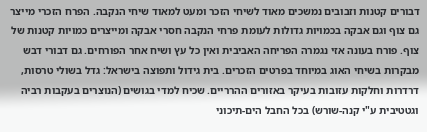דבורים קטנות וזבובים נמשכים מאוד לשיחי הזכר ומעט למאוד שיחי הנקבה. הפרח הזכרי מייצר גם צוף וגם אבקה בכמויות גדולות לעומת פרחי הנקבה חסרי אבקה ומייצרים כמויות קטנות של צוף. פורח בעונה אזי נגמרה הפריחה האביבית ואין כל עץ ושיח אחר הפורחים. גם דבורי דבש מבקרות בשיחי האוג במיוחד בפרטים הזכרים. בית גידול ותפוצה בישראל: גדל בשולי טרסות, דרדרות וחלקות עזובות בעיקר באזורים ההרריים. שכיח למדי בגושים (הנוצרים בעקבות רביה וגטטיבית ע"י קנה-שורש) בכל החבל הים-תיכוני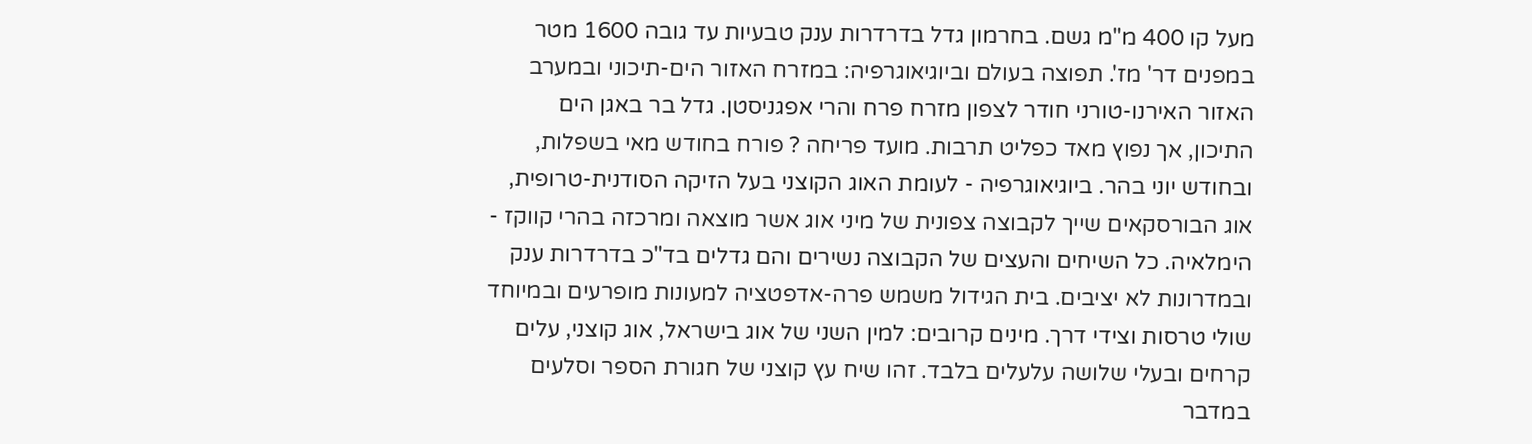מעל קו 400 מ"מ גשם. בחרמון גדל בדרדרות ענק טבעיות עד גובה 1600 מטר במפנים דר' מז'. תפוצה בעולם וביוגיאוגרפיה: במזרח האזור הים-תיכוני ובמערב האזור האירנו-טורני חודר לצפון מזרח פרח והרי אפגניסטן. גדל בר באגן הים התיכון, אך נפוץ מאד כפליט תרבות. מועד פריחה ? פורח בחודש מאי בשפלות, ובחודש יוני בהר. ביוגיאוגרפיה - לעומת האוג הקוצני בעל הזיקה הסודנית-טרופית, אוג הבורסקאים שייך לקבוצה צפונית של מיני אוג אשר מוצאה ומרכזה בהרי קווקז - הימלאיה. כל השיחים והעצים של הקבוצה נשירים והם גדלים בד"כ בדרדרות ענק ובמדרונות לא יציבים. בית הגידול משמש פרה-אדפטציה למעונות מופרעים ובמיוחד שולי טרסות וצידי דרך. מינים קרובים: למין השני של אוג בישראל, אוג קוצני, עלים קרחים ובעלי שלושה עלעלים בלבד. זהו שיח עץ קוצני של חגורת הספר וסלעים במדבר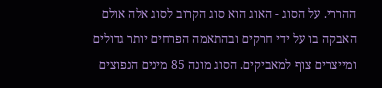ההררי. על הסוג - האוג הוא סוג הקרוב לסוג אלה אולם האבקה בו על ידי חרקים ובהתאמה הפרחים יותר גדולים ומייצרים צוף למאביקים. הסוג מונה 85 מינים הנפוצים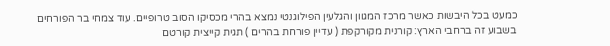כמעט בכל היבשות כאשר מרכז המגוון והגלעין הפילוגנטי נמצא בהרי מכסיקו הסוב טרופיים. עוד צמחי בר הפורחים בשבוע זה ברחבי הארץ: קורנית מקורקפת ( עדיין פורחת בהרים ) תגית קייצית קורטם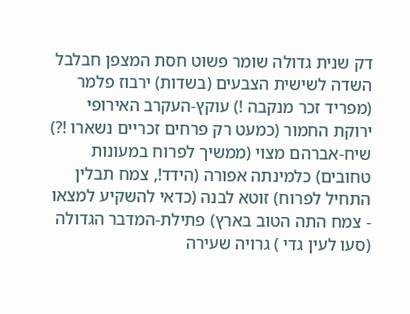דק שנית גדולה שומר פשוט חסת המצפן חבלבל השדה לשישית הצבעים (בשדות) ירבוז פלמר (מפריד זכר מנקבה !) עוקץ-העקרב האירופי ירוקת החמור (כמעט רק פרחים זכריים נשארו !?) שיח-אברהם מצוי (ממשיך לפרוח במעונות טחובים) כלמינתה אפורה (הידד!, צמח תבלין התחיל לפרוח) זוטא לבנה (כדאי להשקיע למצאו - צמח התה הטוב בארץ) פתילת-המדבר הגדולה (סעו לעין גדי ) גרויה שעירה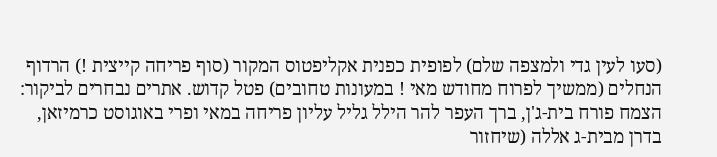(סעו לעין גדי ולמצפה שלם) לפופית כפנית אקליפטוס המקור (סוף פריחה קייצית !) הרדוף הנחלים (ממשיך לפרוח מחודש מאי ! במעונות טחובים) פטל קדוש. אתרים נבחרים לביקור: הצמח פורח בית-ג'ן, ברך העפר להר הילל גליל עליון פריחה במאי ופרי באוגוסט כרמיזאן, בדרן מבית-ג אללה (שיחזור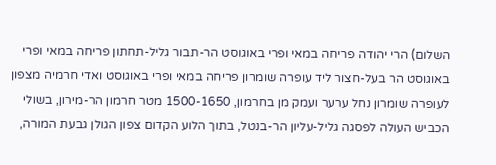השלום) הרי יהודה פריחה במאי ופרי באוגוסט הר-תבור גליל-תחתון פריחה במאי ופרי באוגוסט הר בעל-חצור ליד עופרה שומרון פריחה במאי ופרי באוגוסט ואדי חרמיה מצפון לעופרה שומרון נחל ערער ועמק מן בחרמון, 1500-1650 מטר חרמון הר-מירון, בשולי הכביש העולה לפסגה גליל-עליון הר-בנטל, בתוך הלוע הקדום צפון הגולן גבעת המורה,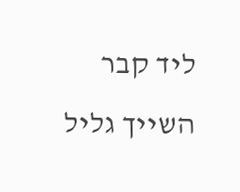ליד קבר השייך גליל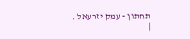תחתון - עמק יזרעאל .
|